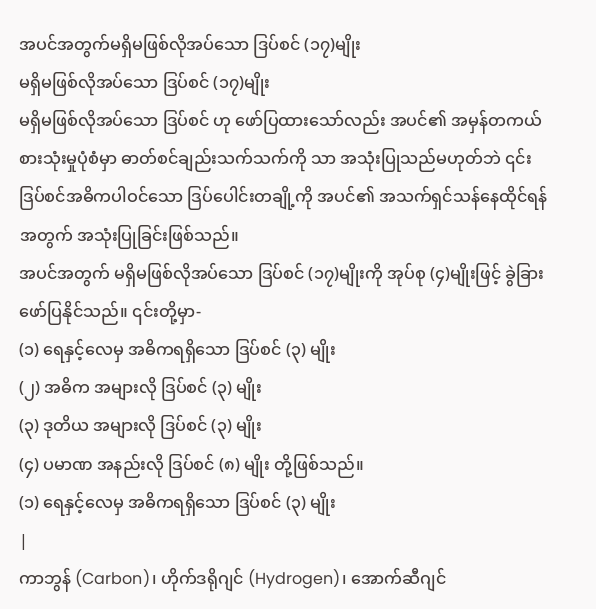အပင်အတွက်မရှိမဖြစ်လိုအပ်သော ဒြပ်စင် (၁၇)မျိုး
မရှိမဖြစ်လိုအပ်သော ဒြပ်စင် (၁၇)မျိုး
မရှိမဖြစ်လိုအပ်သော ဒြပ်စင် ဟု ဖော်ပြထားသော်လည်း အပင်၏ အမှန်တကယ် စားသုံးမှုပုံစံမှာ ဓာတ်စင်ချည်းသက်သက်ကို သာ အသုံးပြုသည်မဟုတ်ဘဲ ၎င်းဒြပ်စင်အဓိကပါဝင်သော ဒြပ်ပေါင်းတချို့ကို အပင်၏ အသက်ရှင်သန်နေထိုင်ရန်အတွက် အသုံးပြုခြင်းဖြစ်သည်။
အပင်အတွက် မရှိမဖြစ်လိုအပ်သော ဒြပ်စင် (၁၇)မျိုးကို အုပ်စု (၄)မျိုးဖြင့် ခွဲခြားဖော်ပြနိုင်သည်။ ၎င်းတို့မှာ-
(၁) ရေနှင့်လေမှ အဓိကရရှိသော ဒြပ်စင် (၃) မျိုး
(၂) အဓိက အများလို ဒြပ်စင် (၃) မျိုး
(၃) ဒုတိယ အများလို ဒြပ်စင် (၃) မျိုး
(၄) ပမာဏ အနည်းလို ဒြပ်စင် (၈) မျိုး တို့ဖြစ်သည်။
(၁) ရေနှင့်လေမှ အဓိကရရှိသော ဒြပ်စင် (၃) မျိုး
|
ကာဘွန် (Carbon)၊ ဟိုက်ဒရိုဂျင် (Hydrogen)၊ အောက်ဆီဂျင်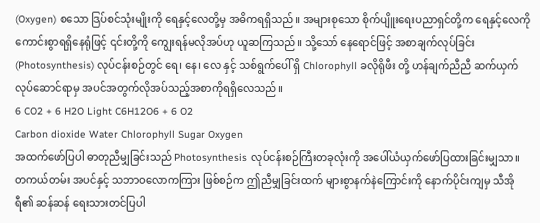(Oxygen) စသော ဒြပ်စင်သုံးမျိုးကို ရေနှင့်လေတို့မှ အဓိကရရှိသည်။ အများစုသော စိုက်ပျိူးရေးပညာရှင်တို့က ရေနှင့်လေကိုကောင်းစွာရရှိနေရုံဖြင့် ၎င်းတို့ကို ကျွေးရန်မလိုအပ်ဟု ယူဆကြသည်။ သို့သော် နေရောင်ဖြင့် အစာချက်လုပ်ခြင်း (Photosynthesis) လုပ်ငန်းစဉ်တွင် ရေ၊ နေ၊ လေ နှင့် သစ်ရွက်ပေါ် ရှိ Chlorophyll ခလိုရိုဖီး တို့ ဟန်ချက်ညီညီ ဆက်ယှက်လုပ်ဆောင်ရာမှ အပင်အတွက်လိုအပ်သည့်အစာကိုရရှိလေသည်။
6 CO2 + 6 H2O Light C6H12O6 + 6 O2
Carbon dioxide Water Chlorophyll Sugar Oxygen
အထက်ဖော်ပြပါ ဓာတုညီမျှခြင်းသည် Photosynthesis လုပ်ငန်းစဉ်ကြီးတခုလုံးကို အပေါ်ယံယှက်ဖော်ပြထားခြင်းမျှသာ။ တကယ်တမ်း အပင်နှင့် သဘာဝလောကကြား ဖြစ်စဉ်က ဤညီမျှခြင်းထက် များစွာနက်နဲကြောင်းကို နောက်ပိုင်းကျမှ သီအိုရီ၏ ဆန်ဆန် ရေးသားတင်ပြပါ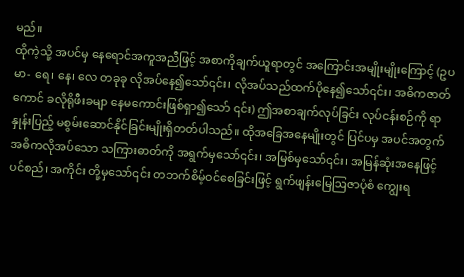မည်။
ထိုကဲ့သို့ အပင်မှ နေရောင်အကူအညီဖြင့် အစာကိုချက်ယူရာတွင် အကြောင်းအမျိုးမျိုးကြောင့် (ဥပမာ- ရေ၊ နေ၊ လေ တခုခု လိုအပ်နေ၍သော်၎င်း၊ လိုအပ်သည်ထက်ပိုနေ၍သော်၎င်း၊ အဓိကဇာတ်ကောင် ခလိုရိုဖီးခမျာ နေမကောင်းဖြစ်ရှာ၍သော် ၎င်း) ဤအစာချက်လုပ်ခြင်း လုပ်ငန်းစဉ်ကို ရာနှုန်းပြည့် မစွမ်းဆောင်နိုင်ခြင်းမျိုးရှိတတ်ပါသည်။ ထိုအခြေအနေမျိုးတွင် ပြင်ပမှ အပင်အတွက် အဓိကလိုအပ်သော သကြားဓာတ်ကို အရွက်မှသော်၎င်း၊ အမြစ်မှသော်၎င်း၊ အမြန်ဆုံးအနေဖြင့် ပင်စည်၊ အကိုင်း တို့မှသော်၎င်း တဘက်စိမ့်ဝင်စေခြင်းဖြင့် ရွက်ဖျန်းမြေဩဇာပုံစံ ကျွေးရ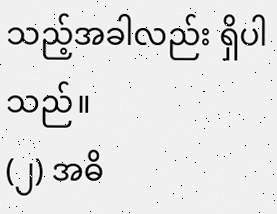သည့်အခါလည်း ရှိပါသည်။
(၂) အဓိ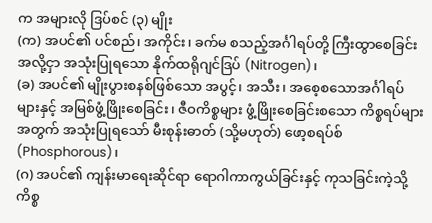က အများလို ဒြပ်စင် (၃) မျိုး
(က) အပင်၏ ပင်စည်၊ အကိုင်း၊ ခက်မ စသည့်အင်္ဂါရပ်တို့ ကြီးထွာစေခြင်းအလို့ငှာ အသုံးပြုရသော နိုက်ထရိုဂျင်ဒြပ် (Nitrogen)၊
(ခ) အပင်၏ မျိုးပွားစနစ်ဖြစ်သော အပွင့်၊ အသီး၊ အစေ့စသောအင်္ဂါရပ်များနှင့် အမြစ်ဖွံ့ဖြိုးစေခြင်း၊ ဇီဝကိစ္စများ ဖွံ့ဖြိုးစေခြင်းစသော ကိစ္စရပ်များအတွက် အသုံးပြုရသော် မီးစုန်းဓာတ် (သို့မဟုတ်) ဖော့စရပ်စ် (Phosphorous)၊
(ဂ) အပင်၏ ကျန်းမာရေးဆိုင်ရာ ရောဂါကာကွယ်ခြင်းနှင့် ကုသခြင်းကဲ့သို့ ကိစ္စ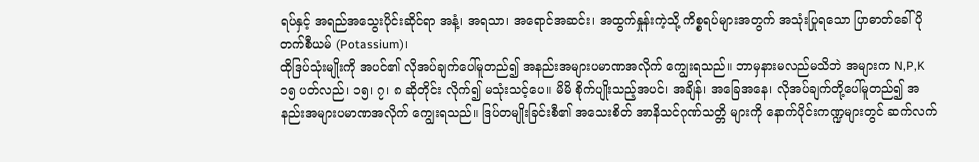ရပ်နှင့် အရည်အသွေးပိုင်းဆိုင်ရာ အနံ့၊ အရသာ၊ အရောင်အဆင်း၊ အထွက်နှုန်းကဲ့သို့ ကိစ္စရပ်များအတွက် အသုံးပြုရသော ပြာဓာတ်ခေါ် ပိုတက်စီယမ် (Potassium)၊
ထိုဒြပ်သုံးမျိုးကို အပင်၏ လိုအပ်ချက်ပေါ်မူတည်၍ အနည်းအများပမာဏအလိုက် ကျွေးရသည်။ ဘာမှနားမလည်မသိဘဲ အများက N,P,K ၁၅ ပတ်လည်၊ ၁၅၊ ၇၊ ၈ ဆိုတိုင်း လိုက်၍ မသုံးသင့်ပေ။ မိမိ စိုက်ပျိုးသည့်အပင်၊ အချိန်၊ အခြေအနေ၊ လိုအပ်ချက်တို့ပေါ်မူတည်၍ အနည်းအများပမာဏအလိုက် ကျွေးရသည်။ ဒြပ်တမျိုးခြင်းစီ၏ အသေးစိတ် အာနိသင်ဂုဏ်သတ္တိ များကို နောက်ပိုင်းကဏ္ဍများတွင် ဆက်လက်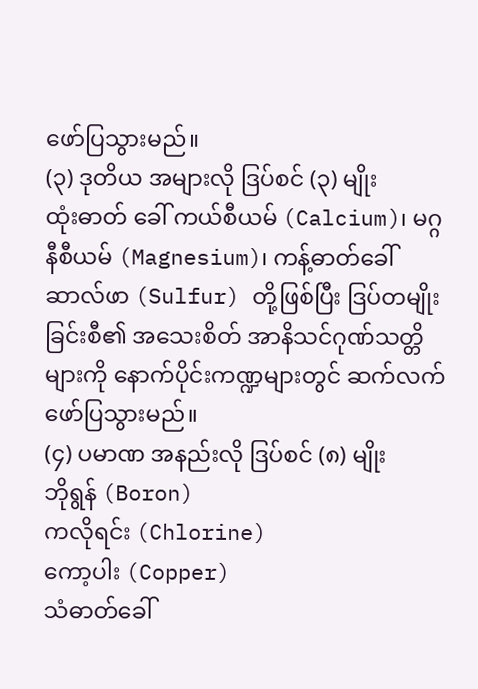ဖော်ပြသွားမည်။
(၃) ဒုတိယ အများလို ဒြပ်စင် (၃) မျိုး
ထုံးဓာတ် ခေါ် ကယ်စီယမ် (Calcium)၊ မဂ္ဂနီစီယမ် (Magnesium)၊ ကန့်ဓာတ်ခေါ် ဆာလ်ဖာ (Sulfur) တို့ဖြစ်ပြီး ဒြပ်တမျိုးခြင်းစီ၏ အသေးစိတ် အာနိသင်ဂုဏ်သတ္တိ များကို နောက်ပိုင်းကဏ္ဍများတွင် ဆက်လက်ဖော်ပြသွားမည်။
(၄) ပမာဏ အနည်းလို ဒြပ်စင် (၈) မျိုး
ဘိုရွန် (Boron)
ကလိုရင်း (Chlorine)
ကော့ပါး (Copper)
သံဓာတ်ခေါ်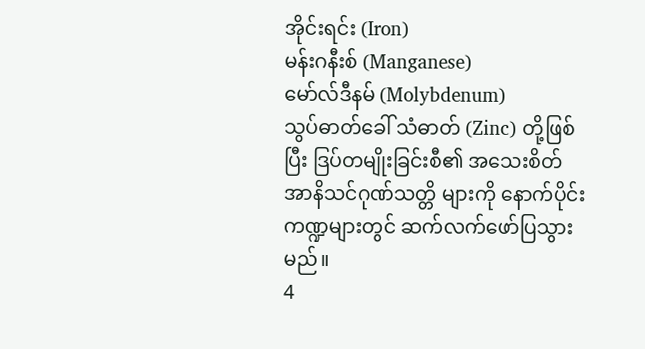အိုင်းရင်း (Iron)
မန်းဂနီးစ် (Manganese)
မော်လ်ဒီနမ် (Molybdenum)
သွပ်ဓာတ်ခေါ် သံဓာတ် (Zinc) တို့ဖြစ်ပြီး ဒြပ်တမျိုးခြင်းစီ၏ အသေးစိတ် အာနိသင်ဂုဏ်သတ္တိ များကို နောက်ပိုင်းကဏ္ဍများတွင် ဆက်လက်ဖော်ပြသွားမည်။
4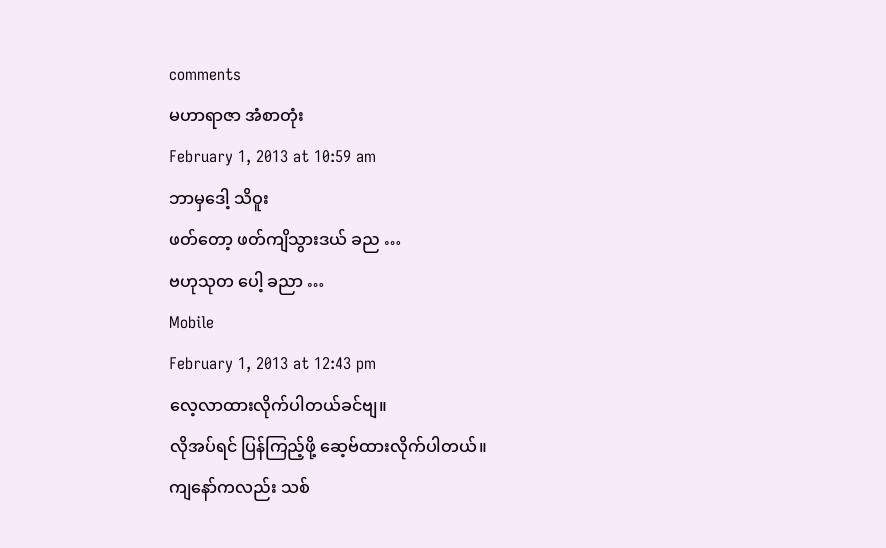comments
မဟာရာဇာ အံစာတုံး
February 1, 2013 at 10:59 am
ဘာမှဒေါ့ သိဝူး
ဖတ်တော့ ဖတ်ကျိသွားဒယ် ခည …
ဗဟုသုတ ပေါ့ ခညာ …
Mobile
February 1, 2013 at 12:43 pm
လေ့လာထားလိုက်ပါတယ်ခင်ဗျ။
လိုအပ်ရင် ပြန်ကြည့်ဖို့ ဆေ့ဗ်ထားလိုက်ပါတယ်။
ကျနော်ကလည်း သစ်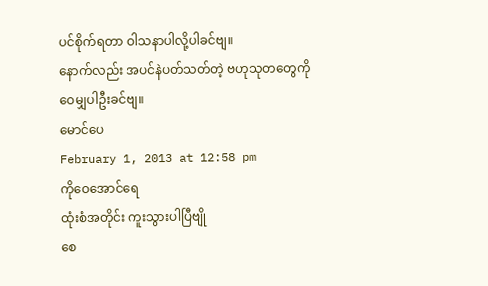ပင်စိုက်ရတာ ဝါသနာပါလို့ပါခင်ဗျ။
နောက်လည်း အပင်နဲပတ်သတ်တဲ့ ဗဟုသုတတွေကို
ဝေမျှပါဦးခင်ဗျ။
မောင်ပေ
February 1, 2013 at 12:58 pm
ကိုဝေအောင်ရေ
ထုံးစံအတိုင်း ကူးသွားပါပြီဗျို
စေ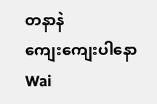တနာနဲ
ကျေးကျေးပါနော
Wai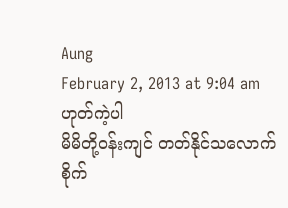Aung
February 2, 2013 at 9:04 am
ဟုတ်ကဲ့ပါ
မိမိတို့ဝန်းကျင် တတ်နိုင်သလောက် စိုက်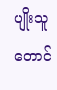ပျိုးသူတောင်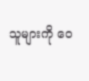သူများကို ဝေ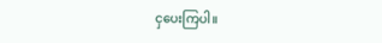ငှပေးကြပါ။